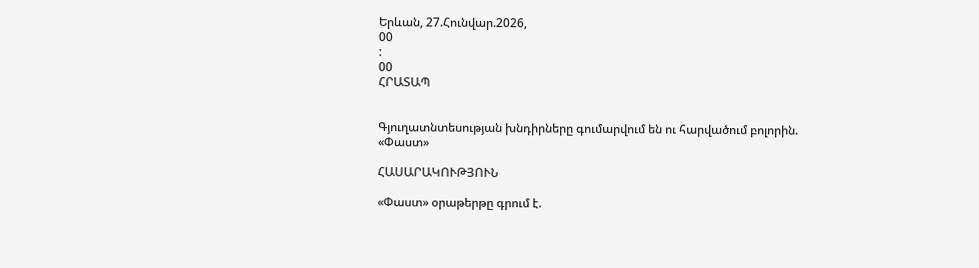Երևան, 27.Հունվար.2026,
00
:
00
ՀՐԱՏԱՊ


Գյուղատնտեսության խնդիրները գումարվում են ու հարվածում բոլորին. «Փաստ»

ՀԱՍԱՐԱԿՈՒԹՅՈՒՆ

«Փաստ» օրաթերթը գրում է.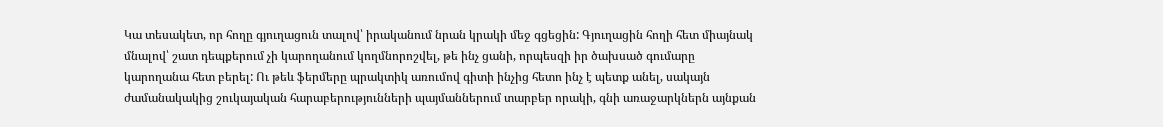Կա տեսակետ, որ հողը գյուղացուն տալով՝ իրականում նրան կրակի մեջ գցեցին: Գյուղացին հողի հետ միայնակ մնալով՝ շատ դեպքերում չի կարողանում կողմնորոշվել, թե ինչ ցանի, որպեսզի իր ծախսած գումարը կարողանա հետ բերել: Ու թեև ֆերմերը պրակտիկ առումով գիտի ինչից հետո ինչ է պետք անել, սակայն ժամանակակից շուկայական հարաբերությունների պայմաններում տարբեր որակի, գնի առաջարկներն այնքան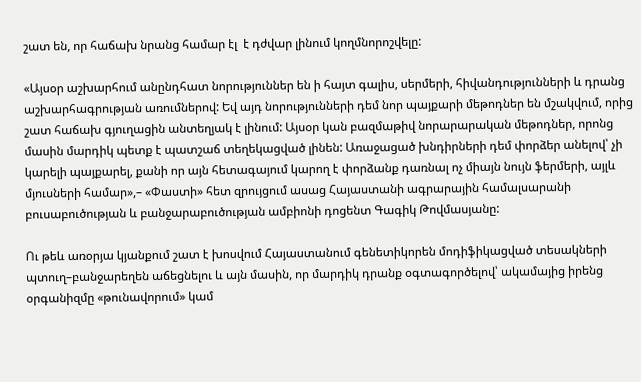շատ են, որ հաճախ նրանց համար էլ  է դժվար լինում կողմնորոշվելը:

«Այսօր աշխարհում անընդհատ նորություններ են ի հայտ գալիս, սերմերի, հիվանդությունների և դրանց աշխարհագրության առումներով: Եվ այդ նորությունների դեմ նոր պայքարի մեթոդներ են մշակվում, որից շատ հաճախ գյուղացին անտեղյակ է լինում: Այսօր կան բազմաթիվ նորարարական մեթոդներ, որոնց մասին մարդիկ պետք է պատշաճ տեղեկացված լինեն: Առաջացած խնդիրների դեմ փորձեր անելով՝ չի կարելի պայքարել, քանի որ այն հետագայում կարող է փորձանք դառնալ ոչ միայն նույն ֆերմերի, այլև մյուսների համար»,– «Փաստի» հետ զրույցում ասաց Հայաստանի ագրարային համալսարանի բուսաբուծության և բանջարաբուծության ամբիոնի դոցենտ Գագիկ Թովմասյանը:

Ու թեև առօրյա կյանքում շատ է խոսվում Հայաստանում գենետիկորեն մոդիֆիկացված տեսակների պտուղ–բանջարեղեն աճեցնելու և այն մասին, որ մարդիկ դրանք օգտագործելով՝ ակամայից իրենց օրգանիզմը «թունավորում» կամ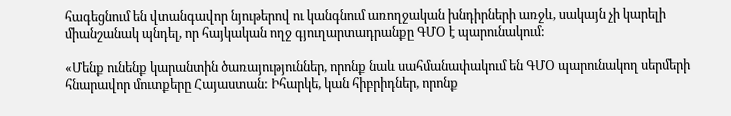հագեցնում են վտանգավոր նյութերով ու կանգնում առողջական խնդիրների առջև, սակայն չի կարելի միանշանակ պնդել, որ հայկական ողջ գյուղարտադրանքը ԳՄՕ է պարունակում:

«Մենք ունենք կարանտին ծառայություններ, որոնք նաև սահմանափակում են ԳՄՕ պարունակող սերմերի հնարավոր մուտքերը Հայաստան: Իհարկե, կան հիբրիդներ, որոնք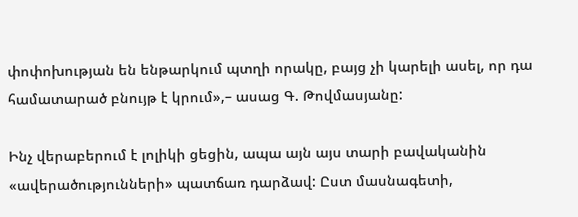փոփոխության են ենթարկում պտղի որակը, բայց չի կարելի ասել, որ դա համատարած բնույթ է կրում»,– ասաց Գ. Թովմասյանը:

Ինչ վերաբերում է լոլիկի ցեցին, ապա այն այս տարի բավականին «ավերածությունների» պատճառ դարձավ: Ըստ մասնագետի,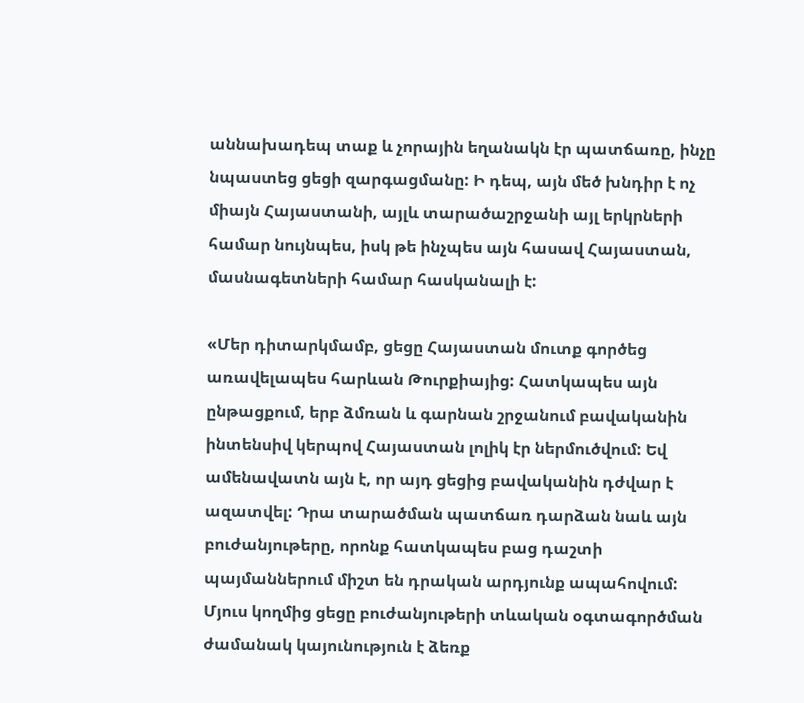աննախադեպ տաք և չորային եղանակն էր պատճառը, ինչը նպաստեց ցեցի զարգացմանը: Ի դեպ, այն մեծ խնդիր է ոչ միայն Հայաստանի, այլև տարածաշրջանի այլ երկրների համար նույնպես, իսկ թե ինչպես այն հասավ Հայաստան, մասնագետների համար հասկանալի է:

«Մեր դիտարկմամբ, ցեցը Հայաստան մուտք գործեց առավելապես հարևան Թուրքիայից: Հատկապես այն ընթացքում, երբ ձմռան և գարնան շրջանում բավականին ինտենսիվ կերպով Հայաստան լոլիկ էր ներմուծվում: Եվ ամենավատն այն է, որ այդ ցեցից բավականին դժվար է ազատվել: Դրա տարածման պատճառ դարձան նաև այն բուժանյութերը, որոնք հատկապես բաց դաշտի պայմաններում միշտ են դրական արդյունք ապահովում: Մյուս կողմից ցեցը բուժանյութերի տևական օգտագործման ժամանակ կայունություն է ձեռք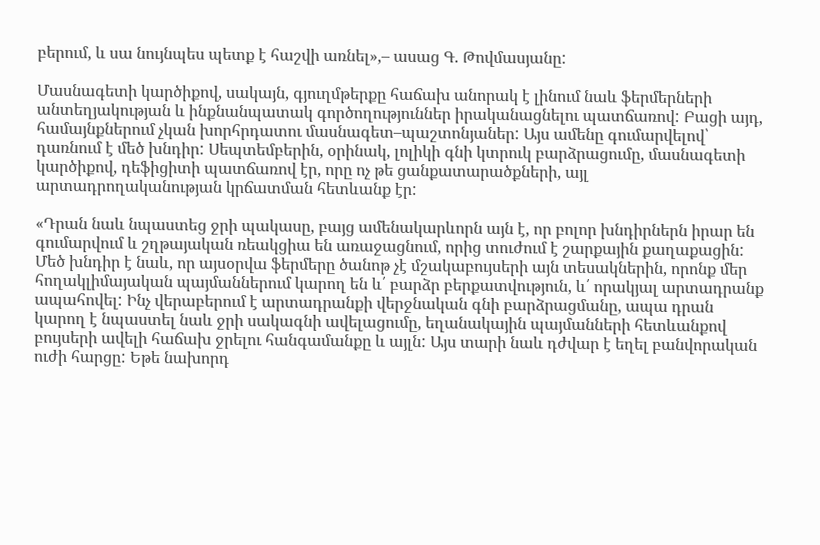բերում, և սա նույնպես պետք է հաշվի առնել»,– ասաց Գ. Թովմասյանը:

Մասնագետի կարծիքով, սակայն, գյուղմթերքը հաճախ անորակ է լինում նաև ֆերմերների անտեղյակության և ինքնանպատակ գործողություններ իրականացնելու պատճառով: Բացի այդ, համայնքներում չկան խորհրդատու մասնագետ–պաշտոնյաներ: Այս ամենը գումարվելով՝ դառնում է մեծ խնդիր: Սեպտեմբերին, օրինակ, լոլիկի գնի կտրուկ բարձրացումը, մասնագետի կարծիքով, դեֆիցիտի պատճառով էր, որը ոչ թե ցանքատարածքների, այլ արտադրողականության կրճատման հետևանք էր:

«Դրան նաև նպաստեց ջրի պակասը, բայց ամենակարևորն այն է, որ բոլոր խնդիրներն իրար են գումարվում և շղթայական ռեակցիա են առաջացնում, որից տուժում է շարքային քաղաքացին: Մեծ խնդիր է նաև, որ այսօրվա ֆերմերը ծանոթ չէ մշակաբույսերի այն տեսակներին, որոնք մեր հողակլիմայական պայմաններում կարող են և՛ բարձր բերքատվություն, և՛ որակյալ արտադրանք ապահովել: Ինչ վերաբերում է արտադրանքի վերջնական գնի բարձրացմանը, ապա դրան կարող է նպաստել նաև ջրի սակագնի ավելացումը, եղանակային պայմանների հետևանքով բույսերի ավելի հաճախ ջրելու հանգամանքը և այլն: Այս տարի նաև դժվար է եղել բանվորական ուժի հարցը: Եթե նախորդ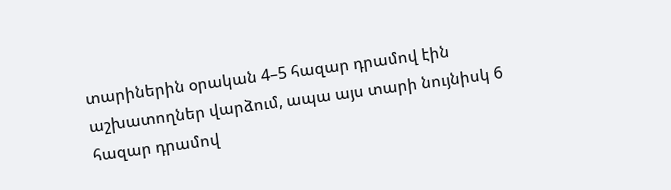տարիներին օրական 4–5 հազար դրամով էին աշխատողներ վարձում, ապա այս տարի նույնիսկ 6 հազար դրամով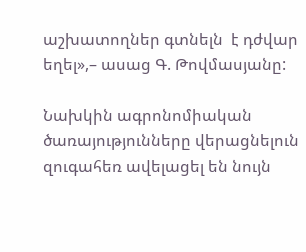աշխատողներ գտնելն  է դժվար եղել»,– ասաց Գ. Թովմասյանը:

Նախկին ագրոնոմիական ծառայությունները վերացնելուն զուգահեռ ավելացել են նույն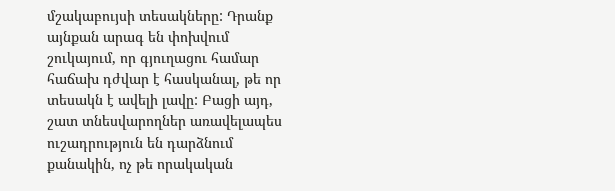մշակաբույսի տեսակները: Դրանք այնքան արագ են փոխվում շուկայում, որ գյուղացու համար հաճախ դժվար է հասկանալ, թե որ տեսակն է ավելի լավը: Բացի այդ, շատ տնեսվարողներ առավելապես ուշադրություն են դարձնում քանակին, ոչ թե որակական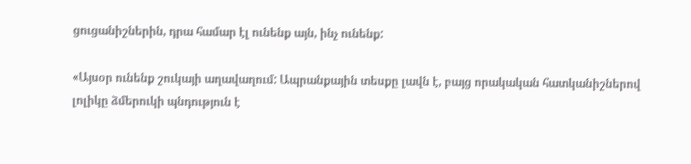ցուցանիշներին, դրա համար էլ ունենք այն, ինչ ունենք:

«Այսօր ունենք շուկայի աղավաղում: Ապրանքային տեսքը լավն է, բայց որակական հատկանիշներով լոլիկը ձմերուկի պնդություն է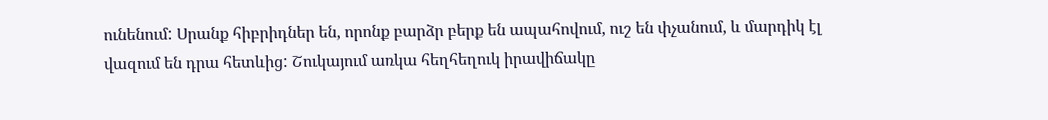ունենում: Սրանք հիբրիդներ են, որոնք բարձր բերք են ապահովում, ուշ են փչանում, և մարդիկ էլ վազում են դրա հետևից: Շուկայում առկա հեղհեղուկ իրավիճակը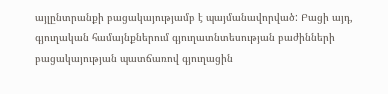այլընտրանքի բացակայությամբ է պայմանավորված: Բացի այդ, գյուղական համայնքներում գյուղատնտեսության բաժինների բացակայության պատճառով գյուղացին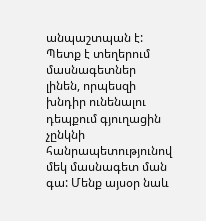անպաշտպան է: Պետք է տեղերում մասնագետներ լինեն, որպեսզի խնդիր ունենալու դեպքում գյուղացին չընկնի հանրապետությունով մեկ մասնագետ ման գա: Մենք այսօր նաև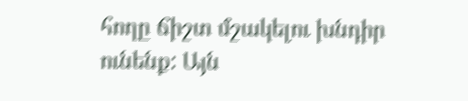հողը ճիշտ մշակելու խնդիր ունենք: Այն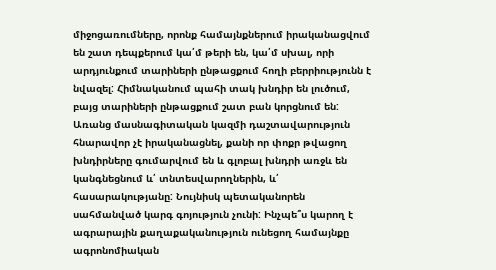միջոցառումները, որոնք համայնքներում իրականացվում են շատ դեպքերում կա՛մ թերի են, կա՛մ սխալ, որի արդյունքում տարիների ընթացքում հողի բերրիությունն է նվազել: Հիմնականում պահի տակ խնդիր են լուծում, բայց տարիների ընթացքում շատ բան կորցնում են: Առանց մասնագիտական կազմի դաշտավարություն հնարավոր չէ իրականացնել, քանի որ փոքր թվացող խնդիրները գումարվում են և գլոբալ խնդրի առջև են կանգնեցնում և՛ տնտեսվարողներին, և՛ հասարակությանը: Նույնիսկ պետականորեն սահմանված կարգ գոյություն չունի: Ինչպե՞ս կարող է ագրարային քաղաքականություն ունեցող համայնքը ագրոնոմիական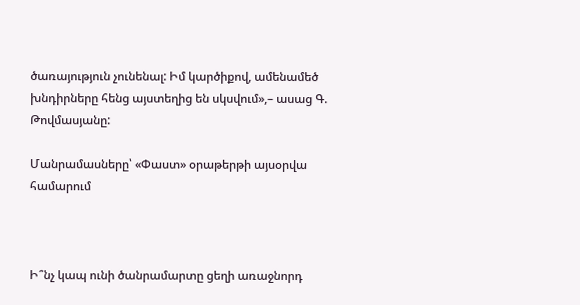ծառայություն չունենալ: Իմ կարծիքով, ամենամեծ խնդիրները հենց այստեղից են սկսվում»,– ասաց Գ. Թովմասյանը:

Մանրամասները՝ «Փաստ» օրաթերթի այսօրվա համարում



Ի՞նչ կապ ունի ծանրամարտը ցեղի առաջնորդ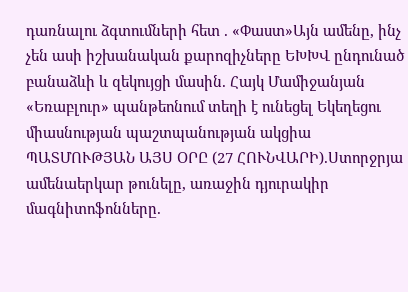դառնալու ձգտումների հետ . «Փաստ»Այն ամենը, ինչ չեն ասի իշխանական քարոզիչները ԵԽԽՎ ընդունած բանաձևի և զեկույցի մասին. Հայկ Մամիջանյան «Եռաբլուր» պանթեոնում տեղի է ունեցել Եկեղեցու միասնության պաշտպանության ակցիա ՊԱՏՄՈՒԹՅԱՆ ԱՅՍ ՕՐԸ (27 ՀՈՒՆՎԱՐԻ).Ստորջրյա ամենաերկար թունելը, առաջին դյուրակիր մագնիտոֆոնները.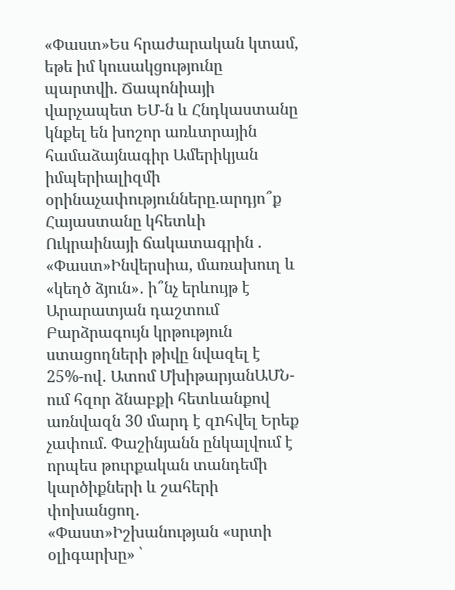«Փաստ»Ես հրաժարական կտամ, եթե իմ կուսակցությունը պարտվի. Ճապոնիայի վարչապետ ԵՄ-ն և Հնդկաստանը կնքել են խոշոր առևտրային համաձայնագիր Ամերիկյան իմպերիալիզմի օրինաչափությունները.արդյո՞ք Հայաստանը կհետևի Ուկրաինայի ճակատագրին . «Փաստ»Ինվերսիա, մառախուղ և «կեղծ ձյուն»․ ի՞նչ երևույթ է Արարատյան դաշտում Բարձրագույն կրթություն ստացողների թիվը նվազել է 25%-ով․ Ատոմ ՄխիթարյանԱՄՆ-ում հզոր ձնաբքի հետևանքով առնվազն 30 մարդ է զnհվել Երեք չափում. Փաշինյանն ընկալվում է որպես թուրքական տանդեմի կարծիքների և շահերի փոխանցող. «Փաստ»Իշխանության «սրտի օլիգարխը» ՝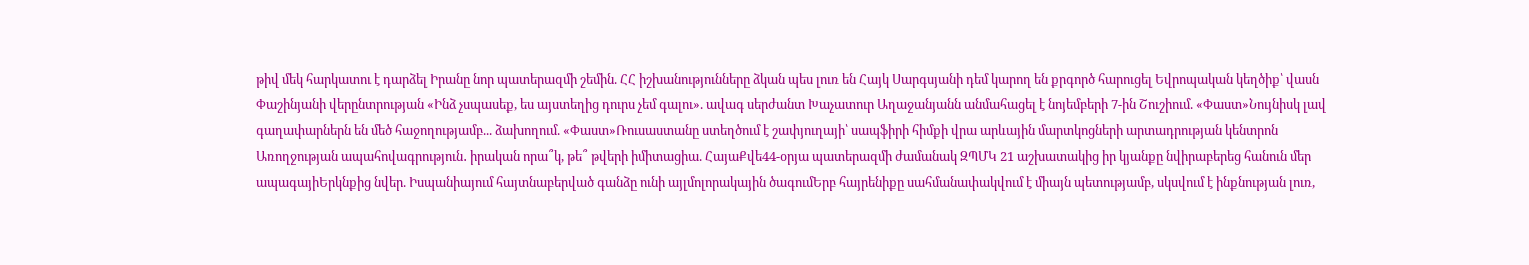թիվ մեկ հարկատու է դարձել Իրանը նոր պատերազմի շեմին. ՀՀ իշխանությունները ձկան պես լուռ են Հայկ Սարգսյանի դեմ կարող են քրգործ հարուցել Եվրոպական կեղծիք՝ վասն Փաշինյանի վերընտրության «Ինձ չսպասեք, ես այստեղից դուրս չեմ գալու». ավագ սերժանտ Խաչատուր Աղաջանյանն անմահացել է նոյեմբերի 7-ին Շուշիում. «Փաստ»Նույնիսկ լավ գաղափարներն են մեծ հաջողությամբ... ձախողում. «Փաստ»Ռուսաստանը ստեղծում է շափյուղայի՝ սապֆիրի հիմքի վրա արևային մարտկոցների արտադրության կենտրոն Առողջության ապահովագրություն․ իրական որա՞կ, թե՞ թվերի իմիտացիա. ՀայաՔվե44-օրյա պատերազմի ժամանակ ԶՊՄԿ 21 աշխատակից իր կյանքը նվիրաբերեց հանուն մեր ապագայիԵրկնքից նվեր. Իսպանիայում հայտնաբերված գանձը ունի այլմոլորակային ծագումԵրբ հայրենիքը սահմանափակվում է միայն պետությամբ, սկսվում է ինքնության լուռ,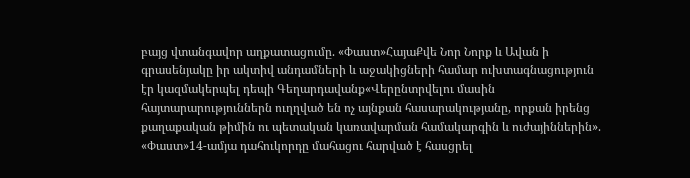բայց վտանգավոր աղքատացումը. «Փաստ»ՀայաՔվե Նոր Նորք և Ավան ի գրասենյակը իր ակտիվ անդամների և աջակիցների համար ուխտագնացություն էր կազմակերպել դեպի Գեղարդավանք«Վերընտրվելու մասին հայտարարություններն ուղղված են ոչ այնքան հասարակությանը, որքան իրենց քաղաքական թիմին ու պետական կառավարման համակարգին և ուժայիններին». «Փաստ»14-ամյա դահուկորդը մահացու հարված է հասցրել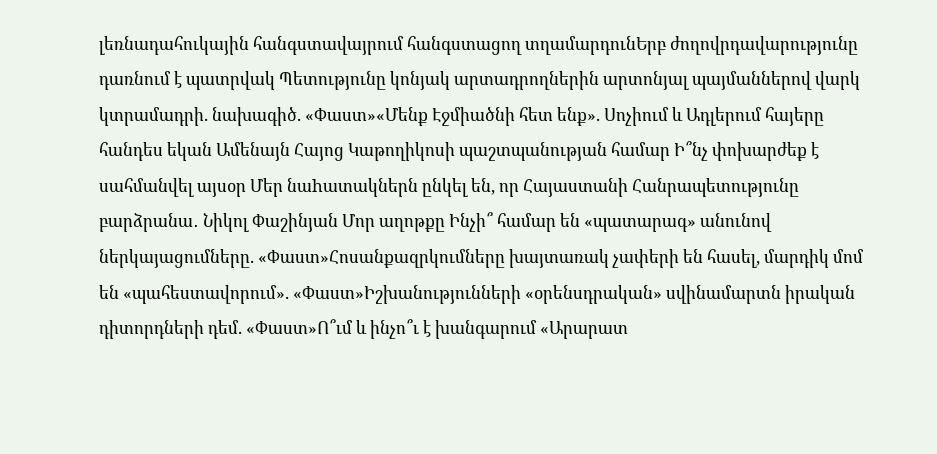լեռնադահուկային հանգստավայրում հանգստացող տղամարդունԵրբ ժողովրդավարությունը դառնում է պատրվակ Պետությունը կոնյակ արտադրողներին արտոնյալ պայմաններով վարկ կտրամադրի. նախագիծ. «Փաստ»«Մենք Էջմիածնի հետ ենք». Սոչիում և Ադլերում հայերը հանդես եկան Ամենայն Հայոց Կաթողիկոսի պաշտպանության համար Ի՞նչ փոխարժեք է սահմանվել այսօր Մեր նաhատակներն ընկել են, որ Հայաստանի Հանրապետությունը բարձրանա․ Նիկոլ Փաշինյան Մոր աղոթքը Ինչի՞ համար են «պատարագ» անունով ներկայացումները. «Փաստ»Հոսանքազրկումները խայտառակ չափերի են հասել, մարդիկ մոմ են «պահեստավորում». «Փաստ»Իշխանությունների «օրենսդրական» սվինամարտն իրական դիտորդների դեմ. «Փաստ»Ո՞ւմ և ինչո՞ւ է խանգարում «Արարատ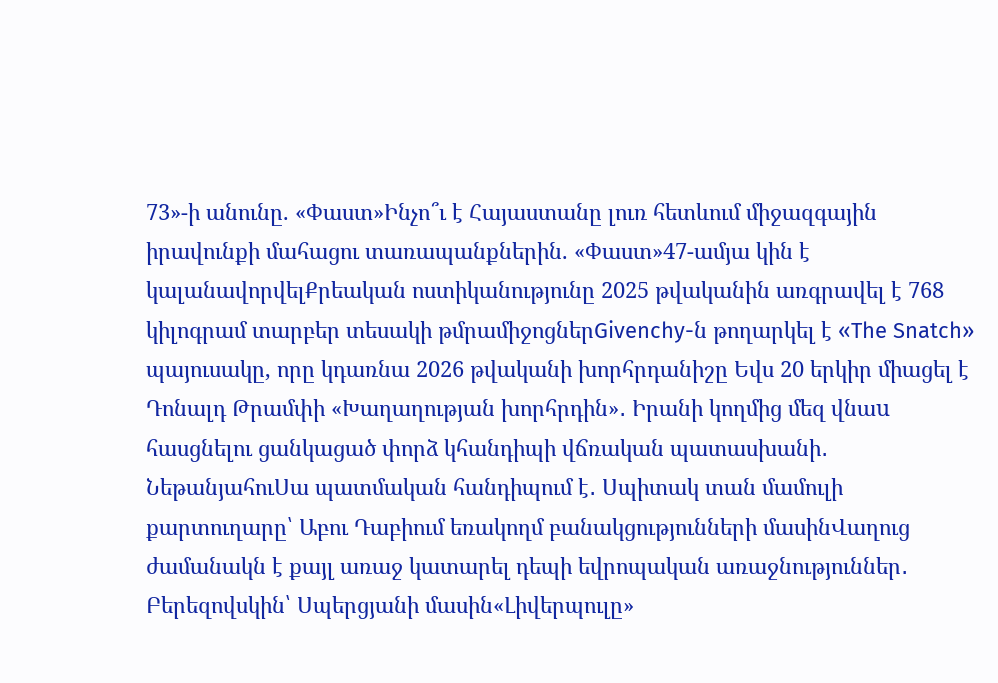73»-ի անունը. «Փաստ»Ինչո՞ւ է Հայաստանը լուռ հետևում միջազգային իրավունքի մահացու տառապանքներին. «Փաստ»47-ամյա կին է կալանավորվելՔրեական ոստիկանությունը 2025 թվականին առգրավել է 768 կիլոգրամ տարբեր տեսակի թմրամիջոցներGivenchy-ն թողարկել է «The Snatch» պայուսակը, որը կդառնա 2026 թվականի խորհրդանիշը Եվս 20 երկիր միացել է Դոնալդ Թրամփի «Խաղաղության խորհրդին»․ Իրանի կողմից մեզ վնաu հասցնելու ցանկացած փորձ կհանդիպի վճռական պատասխանի․ ՆեթանյահուՍա պատմական հանդիպում է․ Սպիտակ տան մամուլի քարտուղարը՝ Աբու Դաբիում եռակողմ բանակցությունների մասինՎաղուց ժամանակն է քայլ առաջ կատարել դեպի եվրոպական առաջնություններ․ Բերեզովսկին՝ Սպերցյանի մասին«Լիվերպուլը»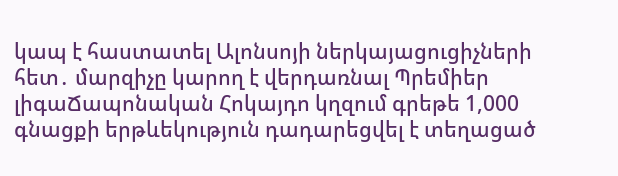կապ է հաստատել Ալոնսոյի ներկայացուցիչների հետ․ մարզիչը կարող է վերդառնալ Պրեմիեր լիգաՃապոնական Հոկայդո կղզում գրեթե 1,000 գնացքի երթևեկություն դադարեցվել է տեղացած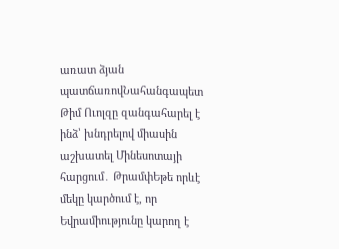առատ ձյան պատճառովՆահանգապետ Թիմ Ուոլզը զանգահարել է ինձ՝ խնդրելով միասին աշխատել Մինեսոտայի հարցում․ ԹրամփԵթե որևէ մեկը կարծում է, որ Եվրամիությունը կարող է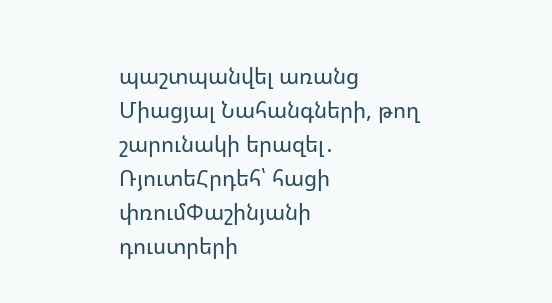պաշտպանվել առանց Միացյալ Նահանգների, թող շարունակի երազել․ ՌյուտեՀրդեհ՝ հացի փռումՓաշինյանի դուստրերի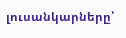լուսանկարները՝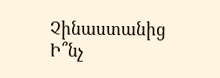Չինաստանից Ի՞նչ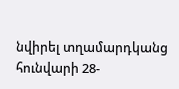նվիրել տղամարդկանց հունվարի 28-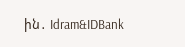ին․ Idram&IDBank